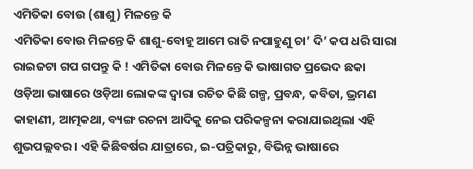ଏମିତିକା ବୋଉ (ଶାଶୁ) ମିଳନ୍ତେ କି
ଏମିତିକା ବୋଉ ମିଳନ୍ତେ କି ଶାଶୁ-ବୋହୂ ଆମେ ରାତି ନପାହୁଣୁ ଚା’ ଦି’ କପ ଧରି ସାରା ରାଇଜଟା ଗପ ଗପନ୍ତୁ କି ! ଏମିତିକା ବୋଉ ମିଳନ୍ତେ କି ଭାଷାଗତ ପ୍ରଭେଦ ଛକା
ଓଡ଼ିଆ ଭାଷାରେ ଓଡ଼ିଆ ଲୋକଙ୍କ ଦ୍ୱାରା ରଚିତ କିଛି ଗଳ୍ପ, ପ୍ରବନ୍ଧ, କବିତା, ଭ୍ରମଣ କାହାଣୀ, ଆତ୍ମକଥା, ବ୍ୟଙ୍ଗ ରଚନା ଆଦିକୁ ନେଇ ପରିକଳ୍ପନା କରାଯାଇଥିଲା ଏହି ଶୁଭପଲ୍ଲବର । ଏହି କିଛିବର୍ଷର ଯାତ୍ରାରେ, ଇ-ପତ୍ରିକାରୁ, ବିଭିନ୍ନ ଭାଷାରେ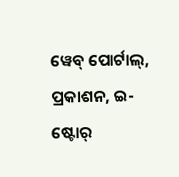ୱେବ୍ ପୋର୍ଟାଲ୍, ପ୍ରକାଶନ, ଇ-ଷ୍ଟୋର୍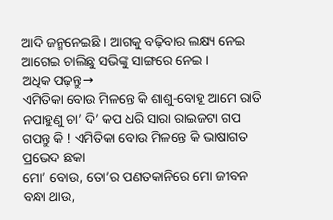ଆଦି ଜନ୍ମନେଇଛି । ଆଗକୁ ବଢ଼ିବାର ଲକ୍ଷ୍ୟ ନେଇ ଆଗେଇ ଚାଲିଛୁ ସଭିଙ୍କୁ ସାଙ୍ଗରେ ନେଇ ।
ଅଧିକ ପଢ଼ନ୍ତୁ→
ଏମିତିକା ବୋଉ ମିଳନ୍ତେ କି ଶାଶୁ-ବୋହୂ ଆମେ ରାତି ନପାହୁଣୁ ଚା’ ଦି’ କପ ଧରି ସାରା ରାଇଜଟା ଗପ ଗପନ୍ତୁ କି ! ଏମିତିକା ବୋଉ ମିଳନ୍ତେ କି ଭାଷାଗତ ପ୍ରଭେଦ ଛକା
ମୋ’ ବୋଉ, ତୋ’ର ପଣତକାନିରେ ମୋ ଜୀବନ ବନ୍ଧା ଥାଉ,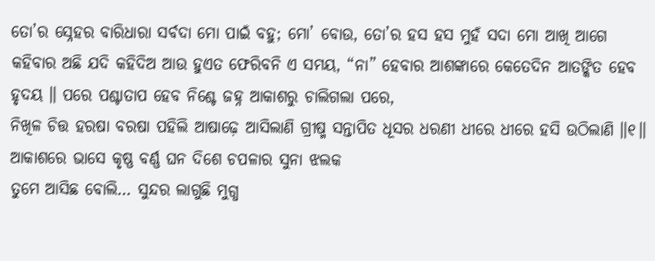ତୋ’ର ସ୍ନେହର ବାରିଧାରା ସର୍ବଦା ମୋ ପାଇଁ ବହୁ; ମୋ’ ବୋଉ, ତୋ’ର ହସ ହସ ମୁହଁ ସଦା ମୋ ଆଖି ଆଗେ
କହିବାର ଅଛି ଯଦି କହିଦିଅ ଆଉ ହୁଏତ ଫେରିବନି ଏ ସମୟ, “ନା” ହେବାର ଆଶଙ୍କାରେ କେତେଦିନ ଆତଙ୍କିତ ହେବ ହୃଦୟ ॥ ପରେ ପଶ୍ଚାତାପ ହେବ ନିଶ୍ଚେ ଜହ୍ନ ଆକାଶରୁ ଚାଲିଗଲା ପରେ,
ନିଖିଳ ଚିତ୍ତ ହରଷା ବରଷା ପହିଲି ଆଷାଢ଼େ ଆସିଲାଣି ଗ୍ରୀଷ୍ମ ସନ୍ତାପିତ ଧୂସର ଧରଣୀ ଧୀରେ ଧୀରେ ହସି ଉଠିଲାଣି ॥୧॥ ଆକାଶରେ ଭାସେ କୃଷ୍ଣ ବର୍ଣ୍ଣ ଘନ ଦିଶେ ଚପଳାର ସୁନା ଝଲକ
ତୁମେ ଆସିଛ ବୋଲି… ସୁନ୍ଦର ଲାଗୁଛି ମୁଗ୍ଧ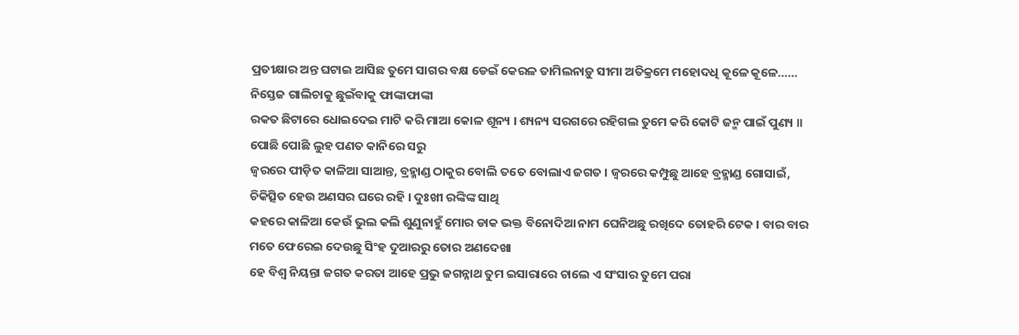ପ୍ରତୀକ୍ଷାର ଅନ୍ତ ଘଟାଇ ଆସିଛ ତୁମେ ସାଗର ବକ୍ଷ ଡେଇଁ କେରଳ ତାମିଲନାଡ଼ୁ ସୀମା ଅତିକ୍ରମେ ମହୋଦଧି କୂଳେ କୂଳେ…… ନିସ୍ତେଜ ଗାଲିଚାକୁ ଛୁଇଁବାକୁ ଫାଙ୍କାଫାଙ୍କା
ରକତ ଛିଟାରେ ଧୋଇଦେଇ ମାଟି କରି ମାଆ କୋଳ ଶୂନ୍ୟ । ଶ୍ୟନ୍ୟ ସରଗରେ ରହିଗଲ ତୁମେ କରି କୋଟି ଜନ୍ମ ପାଇଁ ପୁଣ୍ୟ ॥ ପୋଛି ପୋଛି ଲୁହ ପଣତ କାନିରେ ସରୁ
ଜ୍ୱରରେ ପୀଡ଼ିତ କାଳିଆ ସାଆନ୍ତ, ବ୍ରହ୍ମାଣ୍ଡ ଠାକୁର ବୋଲି ତତେ ବୋଲାଏ ଜଗତ । ଜ୍ୱରରେ କମ୍ପୁଛୁ ଆହେ ବ୍ରହ୍ମାଣ୍ଡ ଗୋସାଇଁ, ଚିକିତ୍ସିତ ହେଉ ଅଣସର ଘରେ ରହି । ଦୁଃଖୀ ରଙ୍କିଙ୍କ ସାଥି
କହରେ କାଳିଆ କେଉଁ ଭୁଲ କଲି ଶୁଣୁନାହୁଁ ମୋର ଡାକ ଭକ୍ତ ବିନୋଦିଆ ନାମ ଘେନିଅଛୁ ରଖିଦେ ତୋହରି ଟେକ । ବାର ବାର ମତେ ଫେରେଇ ଦେଉଛୁ ସିଂହ ଦୁଆରରୁ ତୋର ଅଣଦେଖା
ହେ ବିଶ୍ଵ ନିୟନ୍ତା ଜଗତ କରତା ଆହେ ପ୍ରଭୁ ଜଗନ୍ନାଥ ତୁମ ଇସାରାରେ ଚାଲେ ଏ ସଂସାର ତୁମେ ପରା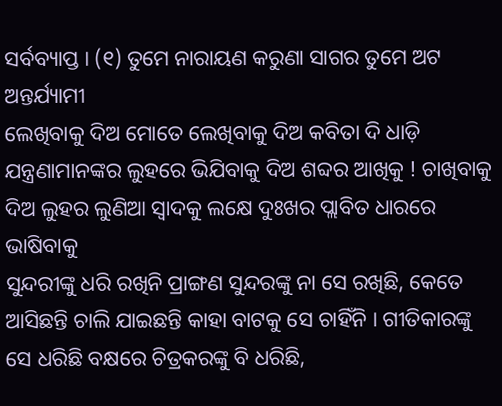ସର୍ବବ୍ୟାପ୍ତ । (୧) ତୁମେ ନାରାୟଣ କରୁଣା ସାଗର ତୁମେ ଅଟ ଅନ୍ତର୍ଯ୍ୟାମୀ
ଲେଖିବାକୁ ଦିଅ ମୋତେ ଲେଖିବାକୁ ଦିଅ କବିତା ଦି ଧାଡ଼ି ଯନ୍ତ୍ରଣାମାନଙ୍କର ଲୁହରେ ଭିଯିବାକୁ ଦିଅ ଶବ୍ଦର ଆଖିକୁ ! ଚାଖିବାକୁ ଦିଅ ଲୁହର ଲୁଣିଆ ସ୍ୱାଦକୁ ଲକ୍ଷେ ଦୁଃଖର ପ୍ଲାବିତ ଧାରରେ ଭାଷିବାକୁ
ସୁନ୍ଦରୀଙ୍କୁ ଧରି ରଖିନି ପ୍ରାଙ୍ଗଣ ସୁନ୍ଦରଙ୍କୁ ନା ସେ ରଖିଛି, କେତେ ଆସିଛନ୍ତି ଚାଲି ଯାଇଛନ୍ତି କାହା ବାଟକୁ ସେ ଚାହିଁନି । ଗୀତିକାରଙ୍କୁ ସେ ଧରିଛି ବକ୍ଷରେ ଚିତ୍ରକରଙ୍କୁ ବି ଧରିଛି,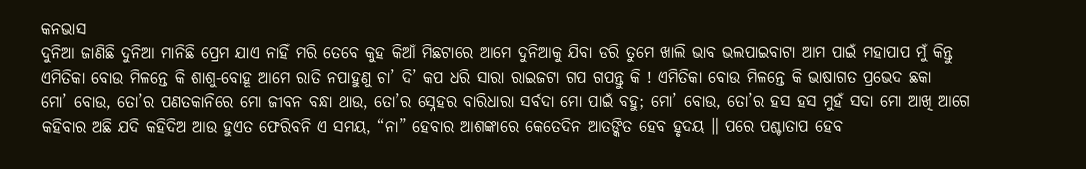କନଭାସ
ଦୁନିଆ ଜାଣିଛି ଦୁନିଆ ମାନିଛି ପ୍ରେମ ଯାଏ ନାହିଁ ମରି ତେବେ କୁହ କିଆଁ ମିଛଟାରେ ଆମେ ଦୁନିଆକୁ ଯିବା ଡରି ତୁମେ ଖାଲି ଭାବ ଭଲପାଇବାଟା ଆମ ପାଇଁ ମହାପାପ ମୁଁ କିନ୍ତୁ
ଏମିତିକା ବୋଉ ମିଳନ୍ତେ କି ଶାଶୁ-ବୋହୂ ଆମେ ରାତି ନପାହୁଣୁ ଚା’ ଦି’ କପ ଧରି ସାରା ରାଇଜଟା ଗପ ଗପନ୍ତୁ କି ! ଏମିତିକା ବୋଉ ମିଳନ୍ତେ କି ଭାଷାଗତ ପ୍ରଭେଦ ଛକା
ମୋ’ ବୋଉ, ତୋ’ର ପଣତକାନିରେ ମୋ ଜୀବନ ବନ୍ଧା ଥାଉ, ତୋ’ର ସ୍ନେହର ବାରିଧାରା ସର୍ବଦା ମୋ ପାଇଁ ବହୁ; ମୋ’ ବୋଉ, ତୋ’ର ହସ ହସ ମୁହଁ ସଦା ମୋ ଆଖି ଆଗେ
କହିବାର ଅଛି ଯଦି କହିଦିଅ ଆଉ ହୁଏତ ଫେରିବନି ଏ ସମୟ, “ନା” ହେବାର ଆଶଙ୍କାରେ କେତେଦିନ ଆତଙ୍କିତ ହେବ ହୃଦୟ ॥ ପରେ ପଶ୍ଚାତାପ ହେବ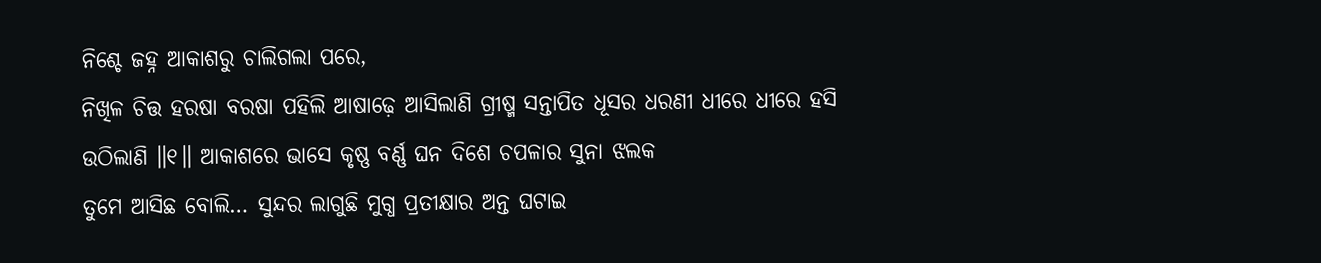ନିଶ୍ଚେ ଜହ୍ନ ଆକାଶରୁ ଚାଲିଗଲା ପରେ,
ନିଖିଳ ଚିତ୍ତ ହରଷା ବରଷା ପହିଲି ଆଷାଢ଼େ ଆସିଲାଣି ଗ୍ରୀଷ୍ମ ସନ୍ତାପିତ ଧୂସର ଧରଣୀ ଧୀରେ ଧୀରେ ହସି ଉଠିଲାଣି ॥୧॥ ଆକାଶରେ ଭାସେ କୃଷ୍ଣ ବର୍ଣ୍ଣ ଘନ ଦିଶେ ଚପଳାର ସୁନା ଝଲକ
ତୁମେ ଆସିଛ ବୋଲି… ସୁନ୍ଦର ଲାଗୁଛି ମୁଗ୍ଧ ପ୍ରତୀକ୍ଷାର ଅନ୍ତ ଘଟାଇ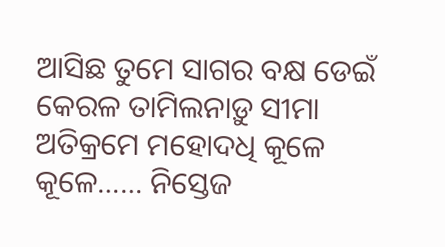ଆସିଛ ତୁମେ ସାଗର ବକ୍ଷ ଡେଇଁ କେରଳ ତାମିଲନାଡ଼ୁ ସୀମା ଅତିକ୍ରମେ ମହୋଦଧି କୂଳେ କୂଳେ…… ନିସ୍ତେଜ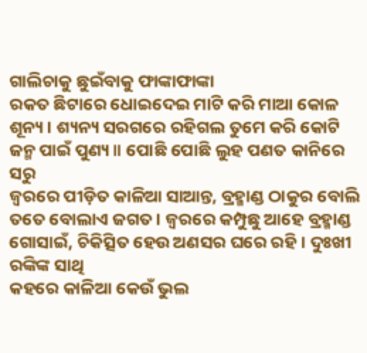ଗାଲିଚାକୁ ଛୁଇଁବାକୁ ଫାଙ୍କାଫାଙ୍କା
ରକତ ଛିଟାରେ ଧୋଇଦେଇ ମାଟି କରି ମାଆ କୋଳ ଶୂନ୍ୟ । ଶ୍ୟନ୍ୟ ସରଗରେ ରହିଗଲ ତୁମେ କରି କୋଟି ଜନ୍ମ ପାଇଁ ପୁଣ୍ୟ ॥ ପୋଛି ପୋଛି ଲୁହ ପଣତ କାନିରେ ସରୁ
ଜ୍ୱରରେ ପୀଡ଼ିତ କାଳିଆ ସାଆନ୍ତ, ବ୍ରହ୍ମାଣ୍ଡ ଠାକୁର ବୋଲି ତତେ ବୋଲାଏ ଜଗତ । ଜ୍ୱରରେ କମ୍ପୁଛୁ ଆହେ ବ୍ରହ୍ମାଣ୍ଡ ଗୋସାଇଁ, ଚିକିତ୍ସିତ ହେଉ ଅଣସର ଘରେ ରହି । ଦୁଃଖୀ ରଙ୍କିଙ୍କ ସାଥି
କହରେ କାଳିଆ କେଉଁ ଭୁଲ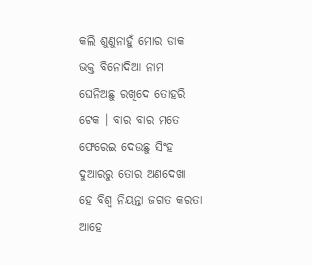କଲି ଶୁଣୁନାହୁଁ ମୋର ଡାକ ଭକ୍ତ ବିନୋଦିଆ ନାମ ଘେନିଅଛୁ ରଖିଦେ ତୋହରି ଟେକ । ବାର ବାର ମତେ ଫେରେଇ ଦେଉଛୁ ସିଂହ ଦୁଆରରୁ ତୋର ଅଣଦେଖା
ହେ ବିଶ୍ଵ ନିୟନ୍ତା ଜଗତ କରତା ଆହେ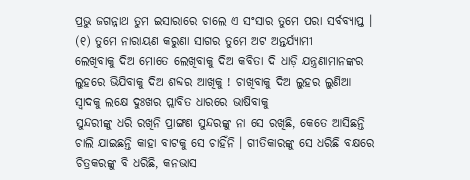ପ୍ରଭୁ ଜଗନ୍ନାଥ ତୁମ ଇସାରାରେ ଚାଲେ ଏ ସଂସାର ତୁମେ ପରା ସର୍ବବ୍ୟାପ୍ତ । (୧) ତୁମେ ନାରାୟଣ କରୁଣା ସାଗର ତୁମେ ଅଟ ଅନ୍ତର୍ଯ୍ୟାମୀ
ଲେଖିବାକୁ ଦିଅ ମୋତେ ଲେଖିବାକୁ ଦିଅ କବିତା ଦି ଧାଡ଼ି ଯନ୍ତ୍ରଣାମାନଙ୍କର ଲୁହରେ ଭିଯିବାକୁ ଦିଅ ଶବ୍ଦର ଆଖିକୁ ! ଚାଖିବାକୁ ଦିଅ ଲୁହର ଲୁଣିଆ ସ୍ୱାଦକୁ ଲକ୍ଷେ ଦୁଃଖର ପ୍ଲାବିତ ଧାରରେ ଭାଷିବାକୁ
ସୁନ୍ଦରୀଙ୍କୁ ଧରି ରଖିନି ପ୍ରାଙ୍ଗଣ ସୁନ୍ଦରଙ୍କୁ ନା ସେ ରଖିଛି, କେତେ ଆସିଛନ୍ତି ଚାଲି ଯାଇଛନ୍ତି କାହା ବାଟକୁ ସେ ଚାହିଁନି । ଗୀତିକାରଙ୍କୁ ସେ ଧରିଛି ବକ୍ଷରେ ଚିତ୍ରକରଙ୍କୁ ବି ଧରିଛି, କନଭାସ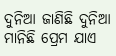ଦୁନିଆ ଜାଣିଛି ଦୁନିଆ ମାନିଛି ପ୍ରେମ ଯାଏ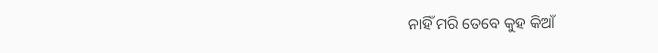ନାହିଁ ମରି ତେବେ କୁହ କିଆଁ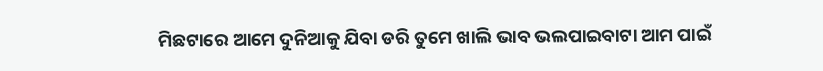ମିଛଟାରେ ଆମେ ଦୁନିଆକୁ ଯିବା ଡରି ତୁମେ ଖାଲି ଭାବ ଭଲପାଇବାଟା ଆମ ପାଇଁ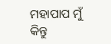ମହାପାପ ମୁଁ କିନ୍ତୁ